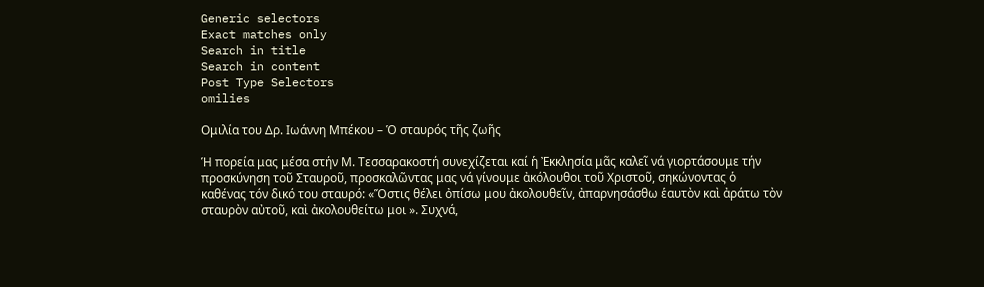Generic selectors
Exact matches only
Search in title
Search in content
Post Type Selectors
omilies

Ομιλία του Δρ. Ιωάννη Μπέκου – Ὁ σταυρός τῆς ζωῆς

Ἡ πορεία μας μέσα στήν Μ. Τεσσαρακοστή συνεχίζεται καί ἡ Ἐκκλησία μᾶς καλεῖ νά γιορτάσουμε τήν προσκύνηση τοῦ Σταυροῦ, προσκαλῶντας μας νά γίνουμε ἀκόλουθοι τοῦ Χριστοῦ, σηκώνοντας ὁ καθένας τόν δικό του σταυρό: «Ὅστις θέλει ὀπίσω μου ἀκολουθεῖν, ἀπαρνησάσθω ἑαυτὸν καὶ ἀράτω τὸν σταυρὸν αὐτοῦ, καὶ ἀκολουθείτω μοι ». Συχνά,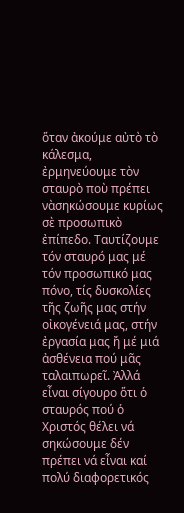ὅταν ἀκούμε αὐτὸ τὸ κάλεσμα, ἐρμηνεύουμε τὸν σταυρὸ ποὺ πρέπει νὰσηκώσουμε κυρίως σὲ προσωπικὸ ἐπίπεδο. Ταυτίζουμε τόν σταυρό μας μέ τόν προσωπικό μας πόνο, τίς δυσκολίες τῆς ζωῆς μας στήν οἰκογένειά μας, στήν ἐργασία μας ἤ μέ μιά ἀσθένεια πού μᾶς ταλαιπωρεῖ. Ἀλλά εἶναι σίγουρο ὅτι ὁ σταυρός πού ὁ Χριστός θέλει νά σηκώσουμε δέν πρέπει νά εἶναι καί πολύ διαφορετικός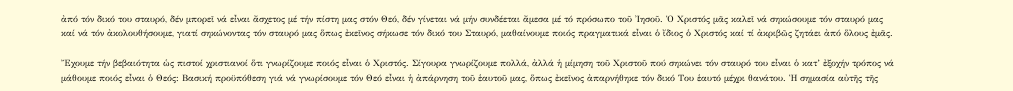ἀπό τόν δικό του σταυρό, δέν μπορεῖ νά εἶναι ἄσχετος μέ τήν πίστη μας στόν Θεό, δέν γίνεται νά μήν συνδέεται ἄμεσα μέ τό πρόσωπο τοῦ Ἰησοῦ. Ὁ Χριστός μᾶς καλεῖ νά σηκώσουμε τόν σταυρό μας καί νά τόν ἀκολουθήσουμε, γιατί σηκώνοντας τόν σταυρό μας ὅπως ἐκεῖνος σήκωσε τόν δικό του Σταυρό, μαθαίνουμε ποιός πραγματικά εἶναι ὁ ἴδιος ὁ Χριστός καί τί ἀκριβῶς ζητάει ἀπό ὅλους ἐμᾶς.

Ἔχουμε τήν βεβαιότητα ὡς πιστοί χριστιανοί ὅτι γνωρίζουμε ποιός εἶναι ὁ Χριστός. Σίγουρα γνωρίζουμε πολλά, ἀλλά ἡ μίμηση τοῦ Χριστοῦ πού σηκώνει τόν σταυρό του εἶναι ὁ κατ’ ἐξοχήν τρόπος νά μάθουμε ποιός εἶναι ὁ Θεός: Βασική προϋπόθεση γιά νά γνωρίσουμε τόν Θεό εἶναι ἡ ἀπάρνηση τοῦ ἑαυτοῦ μας, ὅπως ἐκεῖνος ἀπαρνήθηκε τόν δικό Του ἑαυτό μέχρι θανάτου. Ἡ σημασία αὐτῆς τῆς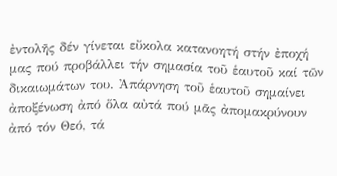ἐντολῆς δέν γίνεται εὔκολα κατανοητή στήν ἐποχή μας πού προβάλλει τήν σημασία τοῦ ἑαυτοῦ καί τῶν δικαιωμάτων του. Ἀπάρνηση τοῦ ἑαυτοῦ σημαίνει ἀποξένωση ἀπό ὅλα αὐτά πού μᾶς ἀπομακρύνουν ἀπό τόν Θεό, τά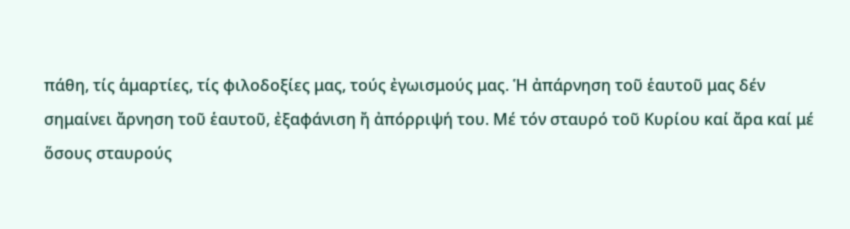πάθη, τίς ἁμαρτίες, τίς φιλοδοξίες μας, τούς ἐγωισμούς μας. Ἡ ἀπάρνηση τοῦ ἑαυτοῦ μας δέν σημαίνει ἄρνηση τοῦ ἑαυτοῦ, ἐξαφάνιση ἤ ἀπόρριψή του. Μέ τόν σταυρό τοῦ Κυρίου καί ἄρα καί μέ ὅσους σταυρούς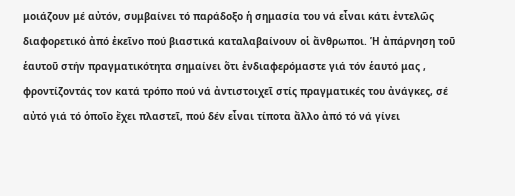μοιάζουν μέ αὐτόν, συμβαίνει τό παράδοξο ἡ σημασία του νά εἶναι κάτι ἐντελῶς διαφορετικό ἀπό ἐκεῖνο πού βιαστικά καταλαβαίνουν οἱ ἄνθρωποι. Ἡ ἀπάρνηση τοῦ ἑαυτοῦ στήν πραγματικότητα σημαίνει ὅτι ἐνδιαφερόμαστε γιά τόν ἑαυτό μας , φροντίζοντάς τον κατά τρόπο πού νά ἀντιστοιχεῖ στίς πραγματικές του ἀνάγκες, σέ αὐτό γιά τό ὁποῖο ἔχει πλαστεῖ, πού δέν εἶναι τίποτα ἄλλο ἀπό τό νά γίνει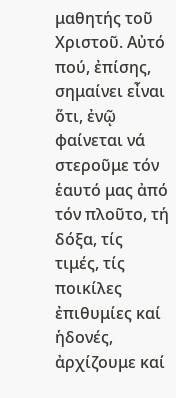μαθητής τοῦ Χριστοῦ. Αὐτό πού, ἐπίσης, σημαίνει εἶναι ὅτι, ἐνῷ φαίνεται νά στεροῦμε τόν ἑαυτό μας ἀπό τόν πλοῦτο, τή δόξα, τίς τιμές, τίς ποικίλες ἐπιθυμίες καί ἡδονές, ἀρχίζουμε καί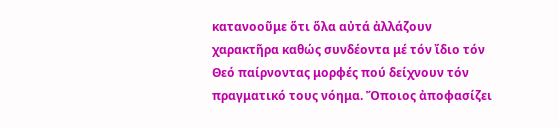κατανοοῦμε ὅτι ὅλα αὐτά ἀλλάζουν χαρακτῆρα καθώς συνδέοντα μέ τόν ἴδιο τόν Θεό παίρνοντας μορφές πού δείχνουν τόν πραγματικό τους νόημα. Ὅποιος ἀποφασίζει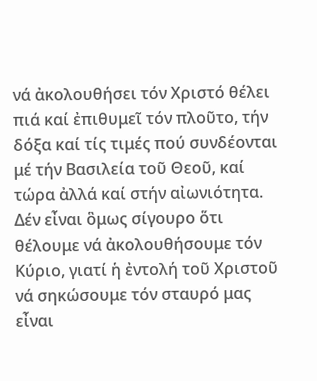νά ἀκολουθήσει τόν Χριστό θέλει πιά καί ἐπιθυμεῖ τόν πλοῦτο, τήν δόξα καί τίς τιμές πού συνδέονται μέ τήν Βασιλεία τοῦ Θεοῦ, καί τώρα ἀλλά καί στήν αἰωνιότητα.  Δέν εἶναι ὃμως σίγουρο ὅτι θέλουμε νά ἀκολουθήσουμε τόν Κύριο, γιατί ἡ ἐντολή τοῦ Χριστοῦ νά σηκώσουμε τόν σταυρό μας εἶναι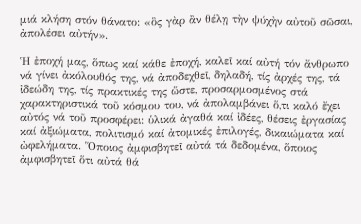μιά κλήση στόν θάνατο: «ὃς γὰρ ἂν θέλῃ τὴν ψύχὴν αὐτοῦ σῶσαι, ἀπολέσει αὐτήν».

Ἡ ἐποχή μας, ὅπως καί κάθε ἐποχή, καλεῖ καί αὐτή τόν ἄνθρωπο νά γίνει ἀκόλουθός της, νά ἀποδεχθεῖ, δηλαδή, τίς ἀρχές της, τά ἰδεώδη της, τίς πρακτικές της ὥστε, προσαρμοσμένος στά χαρακτηριστικά τοῦ κόσμου του, νά ἀπολαμβάνει ὅ,τι καλό ἔχει αὐτός νά τοῦ προσφέρει: ὑλικά ἀγαθά καί ἰδέες, θέσεις ἐργασίας καί ἀξιώματα, πολιτισμό καί ἀτομικές ἐπιλογές, δικαιώματα καί ὠφελήματα. Ὅποιος ἀμφισβητεῖ αὐτά τά δεδομένα, ὅποιος ἀμφισβητεῖ ὅτι αὐτά θά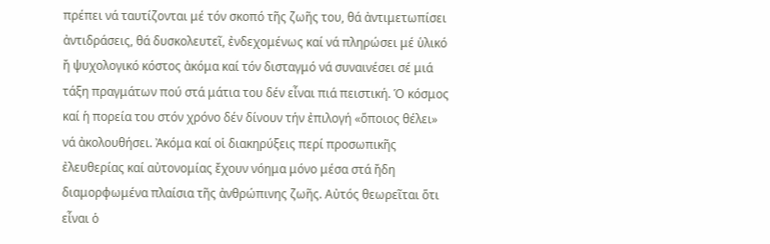πρέπει νά ταυτίζονται μέ τόν σκοπό τῆς ζωῆς του, θά ἀντιμετωπίσει ἀντιδράσεις, θά δυσκολευτεῖ, ἐνδεχομένως καί νά πληρώσει μέ ὑλικό ἤ ψυχολογικό κόστος ἀκόμα καί τόν δισταγμό νά συναινέσει σέ μιά τάξη πραγμάτων πού στά μάτια του δέν εἶναι πιά πειστική. Ὁ κόσμος καί ἡ πορεία του στόν χρόνο δέν δίνουν τήν ἐπιλογή «ὅποιος θέλει» νά ἀκολουθήσει. Ἀκόμα καί οἱ διακηρύξεις περί προσωπικῆς ἐλευθερίας καί αὐτονομίας ἔχουν νόημα μόνο μέσα στά ἤδη διαμορφωμένα πλαίσια τῆς ἀνθρώπινης ζωῆς. Αὐτός θεωρεῖται ὅτι εἶναι ὁ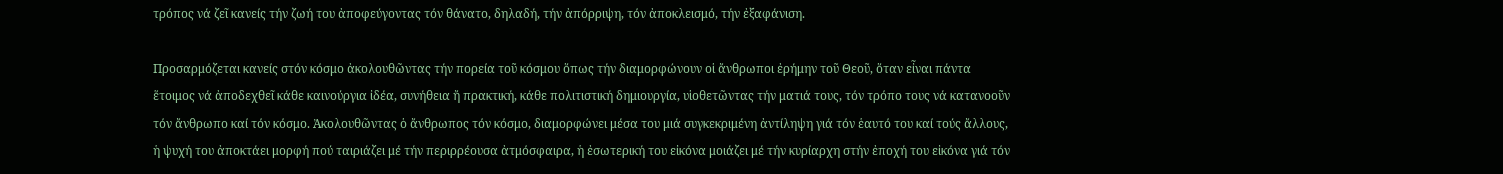τρόπος νά ζεῖ κανείς τήν ζωή του ἀποφεύγοντας τόν θάνατο, δηλαδή, τήν ἀπόρριψη, τόν ἀποκλεισμό, τήν ἐξαφάνιση.

Προσαρμόζεται κανείς στόν κόσμο ἀκολουθῶντας τήν πορεία τοῦ κόσμου ὅπως τήν διαμορφώνουν οἱ ἄνθρωποι ἐρήμην τοῦ Θεοῦ, ὅταν εἶναι πάντα ἕτοιμος νά ἀποδεχθεῖ κάθε καινούργια ἰδέα, συνήθεια ἤ πρακτική, κάθε πολιτιστική δημιουργία, υἱοθετῶντας τήν ματιά τους, τόν τρόπο τους νά κατανοοῦν τόν ἄνθρωπο καί τόν κόσμο. Ἀκολουθῶντας ὁ ἄνθρωπος τόν κόσμο, διαμορφώνει μέσα του μιά συγκεκριμένη ἀντίληψη γιά τόν ἑαυτό του καί τούς ἄλλους, ἡ ψυχή του ἀποκτάει μορφή πού ταιριάζει μέ τήν περιρρέουσα ἀτμόσφαιρα, ἡ ἐσωτερική του εἰκόνα μοιάζει μέ τήν κυρίαρχη στήν ἐποχή του εἰκόνα γιά τόν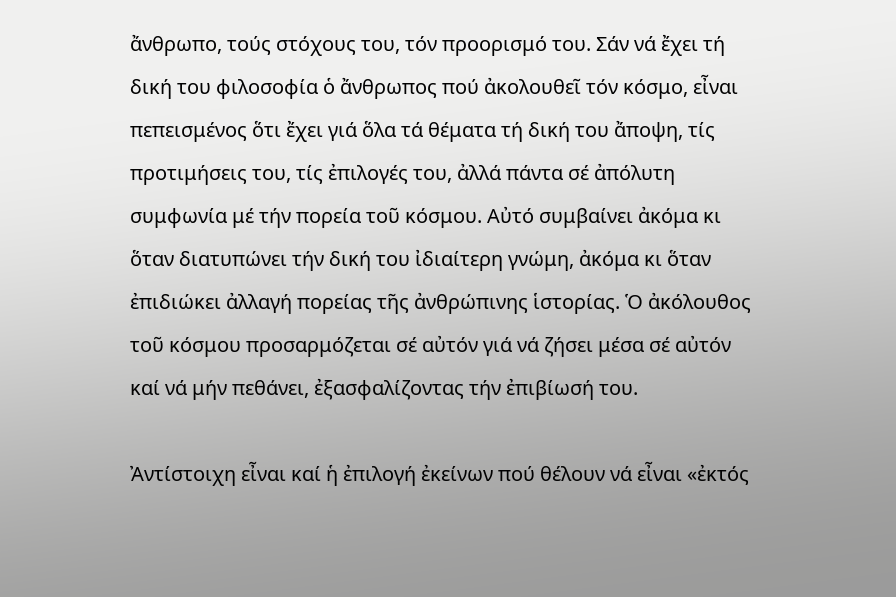ἄνθρωπο, τούς στόχους του, τόν προορισμό του. Σάν νά ἔχει τή δική του φιλοσοφία ὁ ἄνθρωπος πού ἀκολουθεῖ τόν κόσμο, εἶναι πεπεισμένος ὅτι ἔχει γιά ὅλα τά θέματα τή δική του ἄποψη, τίς προτιμήσεις του, τίς ἐπιλογές του, ἀλλά πάντα σέ ἀπόλυτη συμφωνία μέ τήν πορεία τοῦ κόσμου. Αὐτό συμβαίνει ἀκόμα κι ὅταν διατυπώνει τήν δική του ἰδιαίτερη γνώμη, ἀκόμα κι ὅταν ἐπιδιώκει ἀλλαγή πορείας τῆς ἀνθρώπινης ἱστορίας. Ὁ ἀκόλουθος τοῦ κόσμου προσαρμόζεται σέ αὐτόν γιά νά ζήσει μέσα σέ αὐτόν καί νά μήν πεθάνει, ἐξασφαλίζοντας τήν ἐπιβίωσή του.

Ἀντίστοιχη εἶναι καί ἡ ἐπιλογή ἐκείνων πού θέλουν νά εἶναι «ἐκτός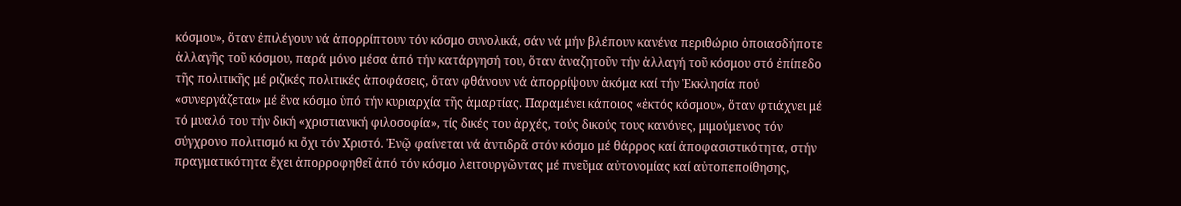κόσμου», ὅταν ἐπιλέγουν νά ἀπορρίπτουν τόν κόσμο συνολικά, σάν νά μήν βλέπουν κανένα περιθώριο ὁποιασδήποτε ἀλλαγῆς τοῦ κόσμου, παρά μόνο μέσα ἀπό τήν κατάργησή του, ὅταν ἀναζητοῦν τήν ἀλλαγή τοῦ κόσμου στό ἐπίπεδο τῆς πολιτικῆς μέ ριζικές πολιτικές ἀποφάσεις, ὅταν φθάνουν νά ἀπορρίψουν ἀκόμα καί τήν Ἐκκλησία πού «συνεργάζεται» μέ ἕνα κόσμο ὑπό τήν κυριαρχία τῆς ἁμαρτίας. Παραμένει κάποιος «ἐκτός κόσμου», ὅταν φτιάχνει μέ τό μυαλό του τήν δική «χριστιανική φιλοσοφία», τίς δικές του ἀρχές, τούς δικούς τους κανόνες, μιμούμενος τόν σύγχρονο πολιτισμό κι ὄχι τόν Χριστό. Ἐνῷ φαίνεται νά ἀντιδρᾶ στόν κόσμο μέ θάρρος καί ἀποφασιστικότητα, στήν πραγματικότητα ἔχει ἀπορροφηθεῖ ἀπό τόν κόσμο λειτουργῶντας μέ πνεῦμα αὐτονομίας καί αὐτοπεποίθησης,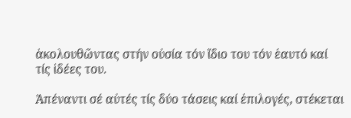ἀκολουθῶντας στήν οὐσία τόν ἴδιο του τόν ἑαυτό καί τίς ἰδέες του.

Ἀπέναντι σέ αὐτές τίς δύο τάσεις καί ἐπιλογές, στέκεται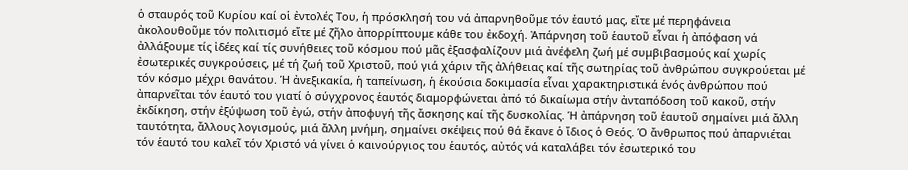ὁ σταυρός τοῦ Κυρίου καί οἱ ἐντολές Του, ἡ πρόσκλησή του νά ἀπαρνηθοῦμε τόν ἑαυτό μας, εἴτε μέ περηφάνεια ἀκολουθοῦμε τόν πολιτισμό εἴτε μέ ζῆλο ἀπορρίπτουμε κάθε του ἐκδοχή. Ἀπάρνηση τοῦ ἑαυτοῦ εἶναι ἡ ἀπόφαση νά ἀλλάξουμε τίς ἰδέες καί τίς συνήθειες τοῦ κόσμου πού μᾶς ἐξασφαλίζουν μιά ἀνέφελη ζωή μέ συμβιβασμούς καί χωρίς ἐσωτερικές συγκρούσεις, μέ τή ζωή τοῦ Χριστοῦ, πού γιά χάριν τῆς ἀλήθειας καί τῆς σωτηρίας τοῦ ἀνθρώπου συγκρούεται μέ τόν κόσμο μέχρι θανάτου. Ἡ ἀνεξικακία, ἡ ταπείνωση, ἡ ἑκούσια δοκιμασία εἶναι χαρακτηριστικά ἑνός ἀνθρώπου πού ἀπαρνεῖται τόν ἑαυτό του γιατί ὁ σύγχρονος ἑαυτός διαμορφώνεται ἀπό τό δικαίωμα στήν ἀνταπόδοση τοῦ κακοῦ, στήν ἐκδίκηση, στήν ἐξύψωση τοῦ ἐγώ, στήν ἀποφυγή τῆς ἄσκησης καί τῆς δυσκολίας. Ἡ ἀπάρνηση τοῦ ἑαυτοῦ σημαίνει μιά ἄλλη ταυτότητα, ἄλλους λογισμούς, μιά ἄλλη μνήμη, σημαίνει σκέψεις πού θά ἔκανε ὁ ἴδιος ὁ Θεός. Ὁ ἄνθρωπος πού ἀπαρνιέται τόν ἑαυτό του καλεῖ τόν Χριστό νά γίνει ὁ καινούργιος του ἑαυτός, αὐτός νά καταλάβει τόν ἐσωτερικό του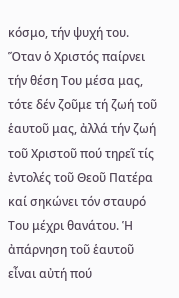κόσμο, τήν ψυχή του. Ὅταν ὁ Χριστός παίρνει τήν θέση Του μέσα μας, τότε δέν ζοῦμε τή ζωή τοῦ ἑαυτοῦ μας, ἀλλά τήν ζωή τοῦ Χριστοῦ πού τηρεῖ τίς ἐντολές τοῦ Θεοῦ Πατέρα καί σηκώνει τόν σταυρό Του μέχρι θανάτου. Ἡ ἀπάρνηση τοῦ ἑαυτοῦ εἶναι αὐτή πού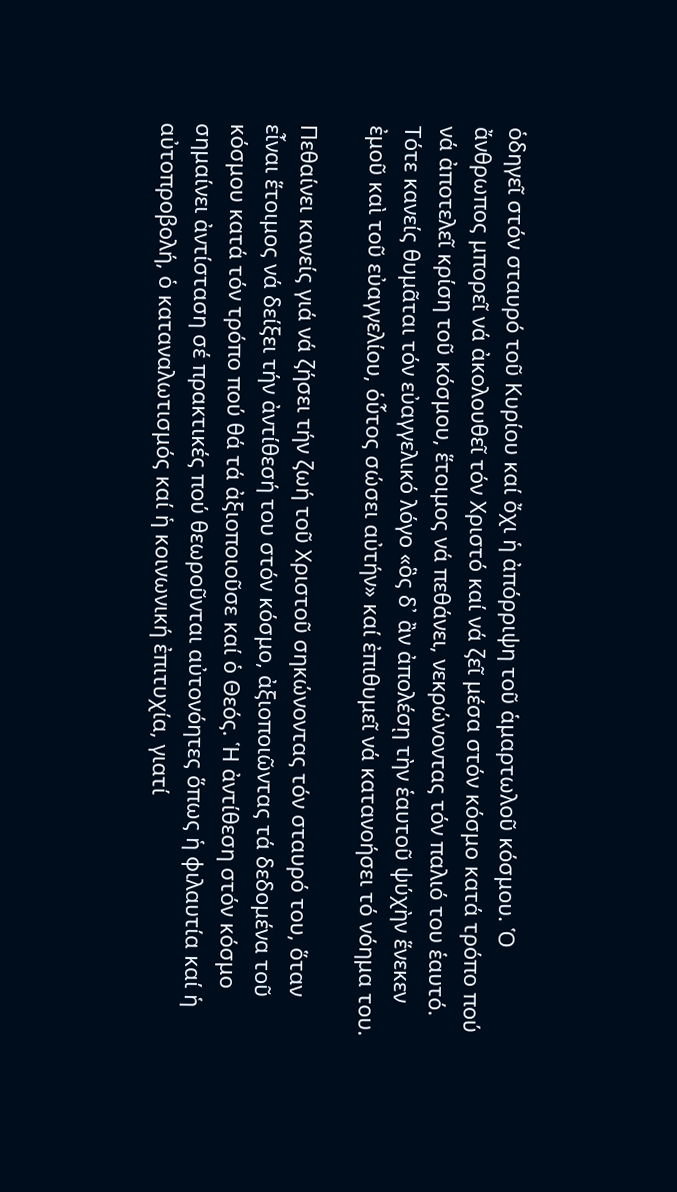ὁδηγεῖ στόν σταυρό τοῦ Κυρίου καί ὄχι ἡ ἀπόρριψη τοῦ ἁμαρτωλοῦ κόσμου. Ὁ ἄνθρωπος μπορεῖ νά ἀκολουθεῖ τόν Χριστό καί νά ζεῖ μέσα στόν κόσμο κατά τρόπο πού νά ἀποτελεῖ κρίση τοῦ κόσμου, ἕτοιμος νά πεθάνει, νεκρώνοντας τόν παλιό του ἑαυτό. Τότε κανείς θυμᾶται τόν εὐαγγελικό λόγο «ὃς δ᾿ ἂν ἀπολέσῃ τὴν ἑαυτοῦ ψύχὴν ἕνεκεν ἐμοῦ καὶ τοῦ εὐαγγελίου, ὁὗτος σώσει αὐτήν» καί ἐπιθυμεῖ νά κατανοήσει τό νόημα του.

Πεθαίνει κανείς γιά νά ζήσει τήν ζωή τοῦ Χριστοῦ σηκώνοντας τόν σταυρό του, ὅταν εἶναι ἕτοιμος νά δείξει τήν ἀντίθεσή του στόν κόσμο, ἀξιοποιῶντας τά δεδομένα τοῦ κόσμου κατά τόν τρόπο πού θά τά ἀξιοποιοῦσε καί ὁ Θεός. Ἡ ἀντίθεση στόν κόσμο σημαίνει ἀντίσταση σέ πρακτικές πού θεωροῦνται αὐτονόητες ὅπως ἡ φιλαυτία καί ἡ αὐτοπροβολή, ὁ καταναλωτισμός καί ἡ κοινωνική ἐπιτυχία, γιατί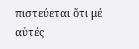πιστεύεται ὅτι μέ αὐτές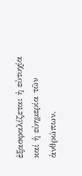ἐξασφαλίζεται ἡ εὐτυχία καί ἡ εὐημερία τῶν ἀνθρώπων.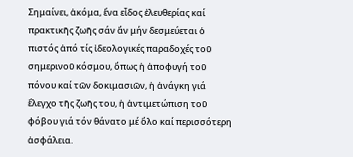Σημαίνει, ἀκόμα, ἕνα εἶδος ἐλευθερίας καί πρακτικῆς ζωῆς σάν ἄν μήν δεσμεύεται ὁ πιστός ἀπό τίς ἰδεολογικές παραδοχές τοῦ σημερινοῦ κόσμου, ὅπως ἡ ἀποφυγή τοῦ πόνου καί τῶν δοκιμασιῶν, ἡ ἀνάγκη γιά ἔλεγχο τῆς ζωῆς του, ἡ ἀντιμετώπιση τοῦ φόβου γιά τόν θάνατο μέ ὅλο καί περισσότερη ἀσφάλεια.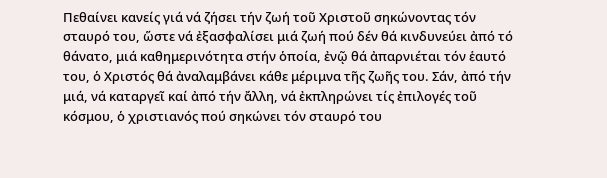Πεθαίνει κανείς γιά νά ζήσει τήν ζωή τοῦ Χριστοῦ σηκώνοντας τόν σταυρό του, ὥστε νά ἐξασφαλίσει μιά ζωή πού δέν θά κινδυνεύει ἀπό τό θάνατο, μιά καθημερινότητα στήν ὁποία, ἐνῷ θά ἀπαρνιέται τόν ἑαυτό του, ὁ Χριστός θά ἀναλαμβάνει κάθε μέριμνα τῆς ζωῆς του. Σάν, ἀπό τήν μιά, νά καταργεῖ καί ἀπό τήν ἄλλη, νά ἐκπληρώνει τίς ἐπιλογές τοῦ κόσμου, ὁ χριστιανός πού σηκώνει τόν σταυρό του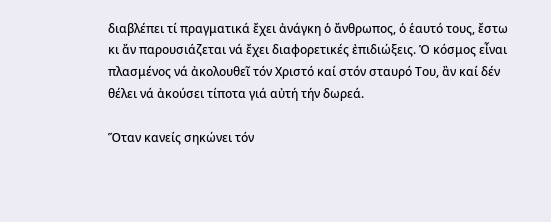διαβλέπει τί πραγματικά ἔχει ἀνάγκη ὁ ἄνθρωπος, ὁ ἑαυτό τους, ἔστω κι ἄν παρουσιάζεται νά ἔχει διαφορετικές ἐπιδιώξεις. Ὁ κόσμος εἶναι πλασμένος νά ἀκολουθεῖ τόν Χριστό καί στόν σταυρό Του, ἂν καί δέν θέλει νά ἀκούσει τίποτα γιά αὐτή τήν δωρεά.

Ὅταν κανείς σηκώνει τόν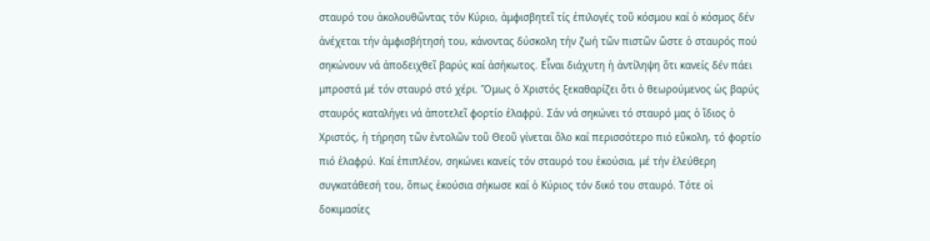σταυρό του ἀκολουθῶντας τόν Κύριο, ἀμφισβητεῖ τίς ἐπιλογές τοῦ κόσμου καί ὁ κόσμος δέν ἀνέχεται τήν ἀμφισβήτησή του, κάνοντας δύσκολη τήν ζωή τῶν πιστῶν ὥστε ὁ σταυρός πού σηκώνουν νά ἀποδειχθεῖ βαρύς καί ἀσήκωτος. Εἶναι διάχυτη ἡ ἀντίληψη ὅτι κανείς δέν πάει μπροστά μέ τόν σταυρό στό χέρι. Ὅμως ὁ Χριστός ξεκαθαρίζει ὅτι ὁ θεωρούμενος ὡς βαρύς σταυρός καταλήγει νά ἀποτελεῖ φορτίο ἐλαφρύ. Σάν νά σηκώνει τό σταυρό μας ὁ ἴδιος ὁ Χριστός, ἡ τήρηση τῶν ἐντολῶν τοῦ Θεοῦ γίνεται ὅλο καί περισσότερο πιό εὔκολη, τό φορτίο πιό ἐλαφρύ. Καί ἐπιπλέον, σηκώνει κανείς τόν σταυρό του ἑκούσια, μέ τήν ἐλεύθερη συγκατάθεσή του, ὅπως ἑκούσια σήκωσε καί ὁ Κύριος τόν δικό του σταυρό. Τότε οἱ δοκιμασίες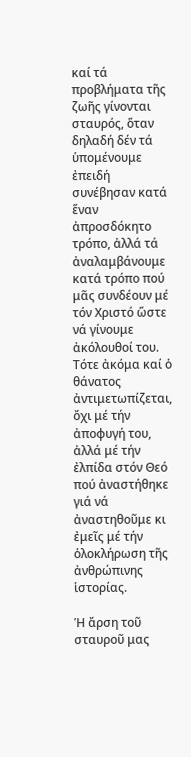καί τά προβλήματα τῆς ζωῆς γίνονται σταυρός, ὅταν δηλαδή δέν τά ὑπομένουμε ἐπειδή συνέβησαν κατά ἕναν ἀπροσδόκητο τρόπο, ἀλλά τά ἀναλαμβάνουμε κατά τρόπο πού μᾶς συνδέουν μέ τόν Χριστό ὥστε νά γίνουμε ἀκόλουθοί του. Τότε ἀκόμα καί ὁ θάνατος ἀντιμετωπίζεται, ὄχι μέ τήν ἀποφυγή του, ἀλλά μέ τήν ἐλπίδα στόν Θεό πού ἀναστήθηκε γιά νά ἀναστηθοῦμε κι ἐμεῖς μέ τήν ὁλοκλήρωση τῆς ἀνθρώπινης ἱστορίας.

Ἡ ἄρση τοῦ σταυροῦ μας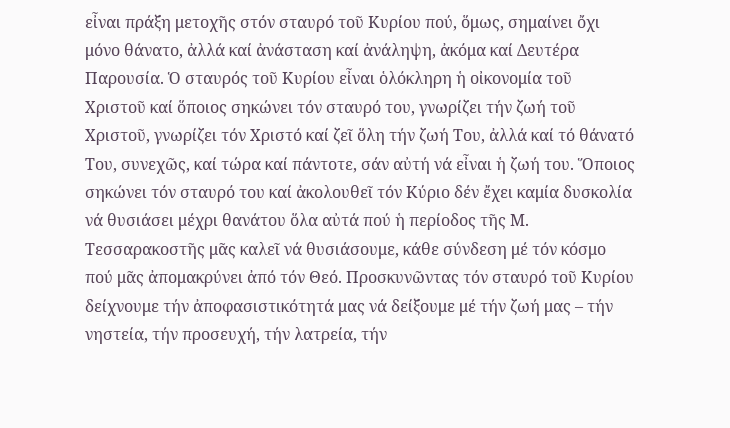εἶναι πράξη μετοχῆς στόν σταυρό τοῦ Κυρίου πού, ὅμως, σημαίνει ὄχι μόνο θάνατο, ἀλλά καί ἀνάσταση καί ἀνάληψη, ἀκόμα καί Δευτέρα Παρουσία. Ὁ σταυρός τοῦ Κυρίου εἶναι ὁλόκληρη ἡ οἰκονομία τοῦ Χριστοῦ καί ὅποιος σηκώνει τόν σταυρό του, γνωρίζει τήν ζωή τοῦ Χριστοῦ, γνωρίζει τόν Χριστό καί ζεῖ ὅλη τήν ζωή Του, ἀλλά καί τό θάνατό Του, συνεχῶς, καί τώρα καί πάντοτε, σάν αὐτή νά εἶναι ἡ ζωή του. Ὅποιος σηκώνει τόν σταυρό του καί ἀκολουθεῖ τόν Κύριο δέν ἔχει καμία δυσκολία νά θυσιάσει μέχρι θανάτου ὅλα αὐτά πού ἡ περίοδος τῆς Μ. Τεσσαρακοστῆς μᾶς καλεῖ νά θυσιάσουμε, κάθε σύνδεση μέ τόν κόσμο πού μᾶς ἀπομακρύνει ἀπό τόν Θεό. Προσκυνῶντας τόν σταυρό τοῦ Κυρίου δείχνουμε τήν ἀποφασιστικότητά μας νά δείξουμε μέ τήν ζωή μας – τήν νηστεία, τήν προσευχή, τήν λατρεία, τήν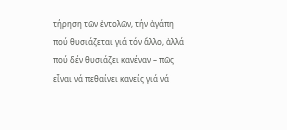τήρηση τῶν ἐντολῶν, τήν ἀγάπη πού θυσιάζεται γιά τόν ἄλλο, ἀλλά πού δέν θυσιάζει κανέναν – πῶς εἶναι νά πεθαίνει κανείς γιά νά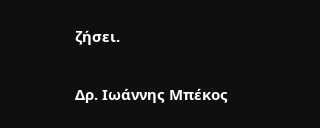ζήσει.

Δρ. Ιωάννης Μπέκος